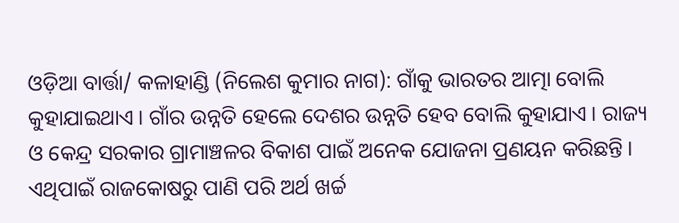ଓଡ଼ିଆ ବାର୍ତ୍ତା/ କଳାହାଣ୍ଡି (ନିଲେଶ କୁମାର ନାଗ): ଗାଁକୁ ଭାରତର ଆତ୍ମା ବୋଲି କୁହାଯାଇଥାଏ। ଗାଁର ଉନ୍ନତି ହେଲେ ଦେଶର ଉନ୍ନତି ହେବ ବୋଲି କୁହାଯାଏ। ରାଜ୍ୟ ଓ କେନ୍ଦ୍ର ସରକାର ଗ୍ରାମାଞ୍ଚଳର ବିକାଶ ପାଇଁ ଅନେକ ଯୋଜନା ପ୍ରଣୟନ କରିଛନ୍ତି। ଏଥିପାଇଁ ରାଜକୋଷରୁ ପାଣି ପରି ଅର୍ଥ ଖର୍ଚ୍ଚ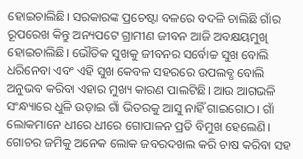ହୋଇଚାଲିଛି। ସରକାରଙ୍କ ପ୍ରଚେଷ୍ଟା ବଳରେ ବଦଳି ଚାଲିଛି ଗାଁର ରୂପରେଖ କିନ୍ତୁ ଅନ୍ୟପଟେ ଗ୍ରାମୀଣ ଜୀବନ ଆଜି ଅବକ୍ଷୟମୁଖି ହୋଇଚାଲିଛି। ଭୌତିକ ସୁଖକୁ ଜୀବନର ସର୍ବୋଚ୍ଚ ସୁଖ ବୋଲି ଧରିନେବା ଏବଂ ଏହି ସୁଖ କେବଳ ସହରରେ ଉପଲବ୍ଧ ବୋଲି ଅନୁଭବ କରିବା ଏହାର ମୁଖ୍ୟ କାରଣ ପାଲଟିଛି। ଆଉ ଆଗଭଳି ସଂନ୍ଧ୍ୟାରେ ଧୁଳି ଉଡ଼ାଇ ଗାଁ ଭିତରକୁ ଆସୁ ନାହିଁ ଗାଇଗୋଠ। ଗାଁ ଲୋକମାନେ ଧୀରେ ଧୀରେ ଗୋପାଳନ ପ୍ରତି ବିମୁଖ ହେଲେଣି। ଗୋଚର ଜମିକୁ ଅନେକ ଲୋକ ଜବରଦଖଲ କରି ଚାଷ କରିବା ସହ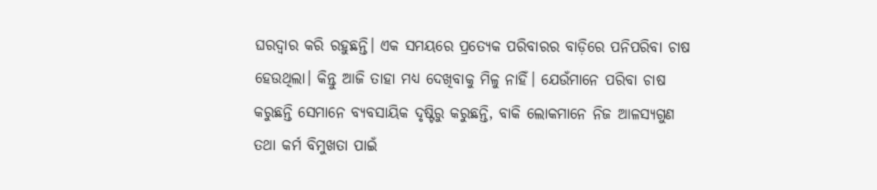ଘରଦ୍ବାର କରି ରହୁଛନ୍ତି। ଏକ ସମୟରେ ପ୍ରତ୍ୟେକ ପରିବାରର ବାଡ଼ିରେ ପନିପରିବା ଚାଷ ହେଉଥିଲା। କିନ୍ତୁ ଆଜି ତାହା ମଧ୍ୟ ଦେଖିବାକୁ ମିଳୁ ନାହିଁ। ଯେଉଁମାନେ ପରିବା ଚାଷ କରୁଛନ୍ତି ସେମାନେ ବ୍ୟବସାୟିକ ଦୃଷ୍ଟିରୁ କରୁଛନ୍ତି, ବାକି ଲୋକମାନେ ନିଜ ଆଳସ୍ୟଗୁଣ ତଥା କର୍ମ ବିମୁଖତା ପାଇଁ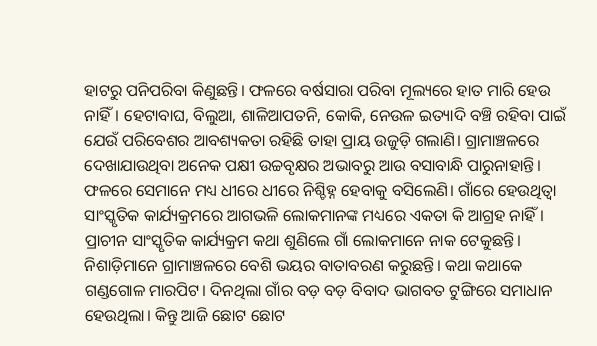ହାଟରୁ ପନିପରିବା କିଣୁଛନ୍ତି। ଫଳରେ ବର୍ଷସାରା ପରିବା ମୂଲ୍ୟରେ ହାତ ମାରି ହେଉ ନାହିଁ। ହେଟାବାଘ, ବିଲୁଆ, ଶାଳିଆପତନି, କୋକି, ନେଉଳ ଇତ୍ୟାଦି ବଞ୍ଚି ରହିବା ପାଇଁ ଯେଉଁ ପରିବେଶର ଆବଶ୍ୟକତା ରହିଛି ତାହା ପ୍ରାୟ ଉଜୁଡ଼ି ଗଲାଣି। ଗ୍ରାମାଞ୍ଚଳରେ ଦେଖାଯାଉଥିବା ଅନେକ ପକ୍ଷୀ ଉଚ୍ଚବୃକ୍ଷର ଅଭାବରୁ ଆଉ ବସାବାନ୍ଧି ପାରୁନାହାନ୍ତି। ଫଳରେ ସେମାନେ ମଧ୍ୟ ଧୀରେ ଧୀରେ ନିଶ୍ଚିହ୍ନ ହେବାକୁ ବସିଲେଣି। ଗାଁରେ ହେଉଥିତ୍ବା ସାଂସ୍କୃତିକ କାର୍ଯ୍ୟକ୍ରମରେ ଆଗଭଳି ଲୋକମାନଙ୍କ ମଧ୍ୟରେ ଏକତା କି ଆଗ୍ରହ ନାହିଁ। ପ୍ରାଚୀନ ସାଂସ୍କୃତିକ କାର୍ଯ୍ୟକ୍ରମ କଥା ଶୁଣିଲେ ଗାଁ ଲୋକମାନେ ନାକ ଟେକୁଛନ୍ତି। ନିଶାଡ଼ିମାନେ ଗ୍ରାମାଞ୍ଚଳରେ ବେଶି ଭୟର ବାତାବରଣ କରୁଛନ୍ତି। କଥା କଥାକେ ଗଣ୍ଡଗୋଳ ମାରପିଟ। ଦିନଥିଲା ଗାଁର ବଡ଼ ବଡ଼ ବିବାଦ ଭାଗବତ ଟୁଙ୍ଗିରେ ସମାଧାନ ହେଉଥିଲା। କିନ୍ତୁ ଆଜି ଛୋଟ ଛୋଟ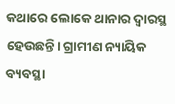କଥାରେ ଲୋକେ ଥାନାର ଦ୍ୱାରସ୍ଥ ହେଉଛନ୍ତି। ଗ୍ରାମୀଣ ନ୍ୟାୟିକ ବ୍ୟବସ୍ଥା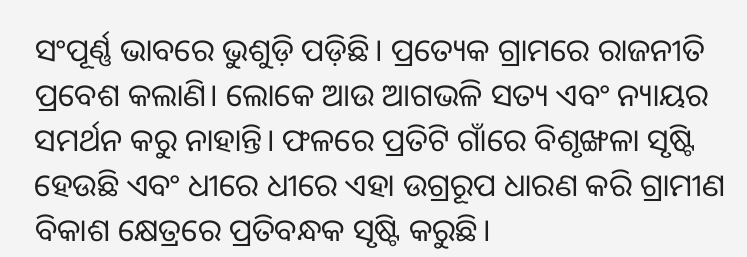ସଂପୂର୍ଣ୍ଣ ଭାବରେ ଭୁଶୁଡ଼ି ପଡ଼ିଛି। ପ୍ରତ୍ୟେକ ଗ୍ରାମରେ ରାଜନୀତି ପ୍ରବେଶ କଲାଣି। ଲୋକେ ଆଉ ଆଗଭଳି ସତ୍ୟ ଏବଂ ନ୍ୟାୟର ସମର୍ଥନ କରୁ ନାହାନ୍ତି। ଫଳରେ ପ୍ରତିଟି ଗାଁରେ ବିଶୃଙ୍ଖଳା ସୃଷ୍ଟି ହେଉଛି ଏବଂ ଧୀରେ ଧୀରେ ଏହା ଉଗ୍ରରୂପ ଧାରଣ କରି ଗ୍ରାମୀଣ ବିକାଶ କ୍ଷେତ୍ରରେ ପ୍ରତିବନ୍ଧକ ସୃଷ୍ଟି କରୁଛି।